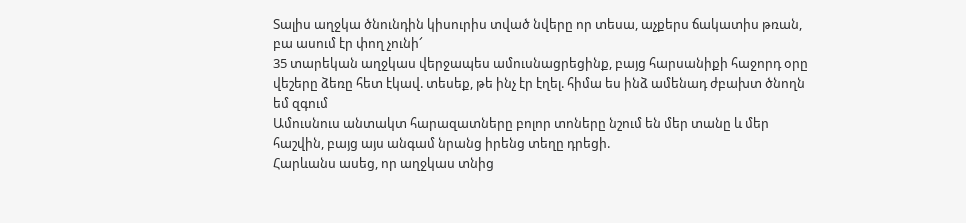Տալիս աղջկա ծնունդին կիսուրիս տված նվերը որ տեսա, աչքերս ճակատիս թռան, բա ասում էր փող չունի՜
35 տարեկան աղջկաս վերջապես ամուսնացրեցինք, բայց հարսանիքի հաջորդ օրը վեշերը ձեռը հետ էկավ. տեսեք, թե ինչ էր էղել. հիմա ես ինձ ամենադ ժբախտ ծնողն եմ զգում
Ամուսնուս անտակտ հարազատները բոլոր տոները նշում են մեր տանը և մեր հաշվին, բայց այս անգամ նրանց իրենց տեղը դրեցի.
Հարևանս ասեց, որ աղջկաս տնից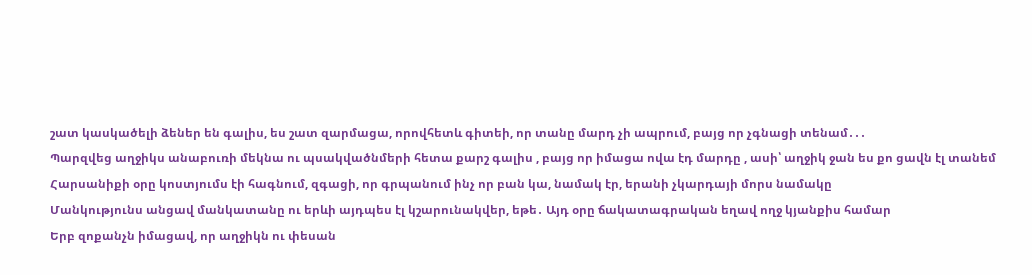շատ կասկածելի ձեներ են գալիս, ես շատ զարմացա, որովհետև գիտեի, որ տանը մարդ չի ապրում, բայց որ չգնացի տենամ․․․
Պարզվեց աղջիկս անաբուռի մեկնա ու պսակվածնմերի հետա քարշ գալիս , բայց որ իմացա ովա էդ մարդը , ասի՝ աղջիկ ջան ես քո ցավն էլ տանեմ
Հարսանիքի օրը կոստյումս էի հագնում, զգացի, որ գրպանում ինչ որ բան կա, նամակ էր, երանի չկարդայի մորս նամակը
Մանկությունս անցավ մանկատանը ու երևի այդպես էլ կշարունակվեր, եթե․ Այդ օրը ճակատագրական եղավ ողջ կյանքիս համար
Երբ զոքանչն իմացավ, որ աղջիկն ու փեսան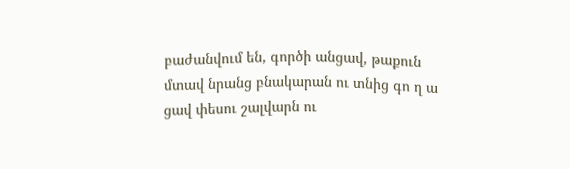բաժանվում են, գործի անցավ, թաքուն մտավ նրանց բնակարան ու տնից գո ղ ա ցավ փեսու շալվարն ու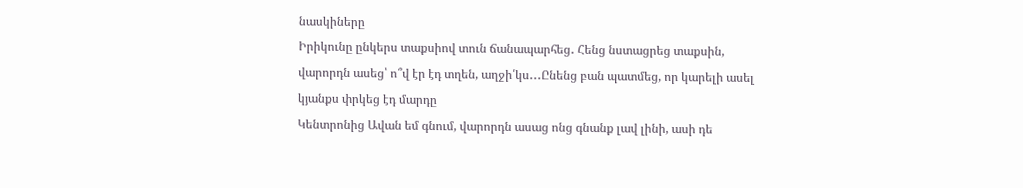նասկիները
Իրիկունը ընկերս տաքսիով տուն ճանապարհեց․ Հենց նստացրեց տաքսին, վարորդն ասեց՝ ո՞վ էր էդ տղեն, աղջի՛կս․․․Ընենց բան պատմեց, որ կարելի ասել կյանքս փրկեց էդ մարդը
Կենտրոնից Ավան եմ գնում, վարորդն ասաց ոնց գնանք լավ լինի, ասի դե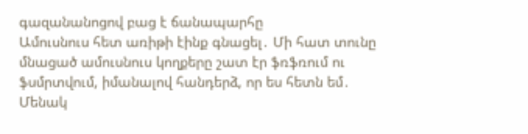գազանանոցով բաց է ճանապարհը
Ամուսնուս հետ առիթի էինք գնացել․ Մի հատ տունը մնացած ամուսնուս կողքերը շատ էր ֆռֆռում ու ֆսմրտվում, իմանալով հանդերձ, որ ես հետն եմ․ Մենակ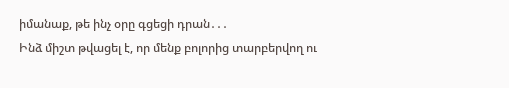իմանաք, թե ինչ օրը գցեցի դրան․․․
Ինձ միշտ թվացել է, որ մենք բոլորից տարբերվող ու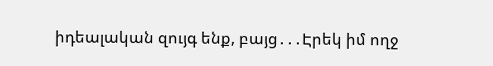իդեալական զույգ ենք, բայց․․․Էրեկ իմ ողջ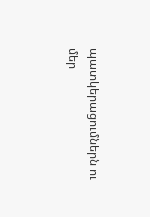պատկերացումներն ու մեր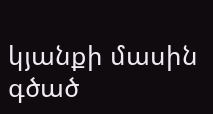կյանքի մասին գծած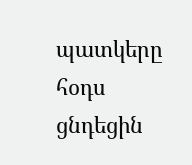պատկերը հօդս ցնդեցին